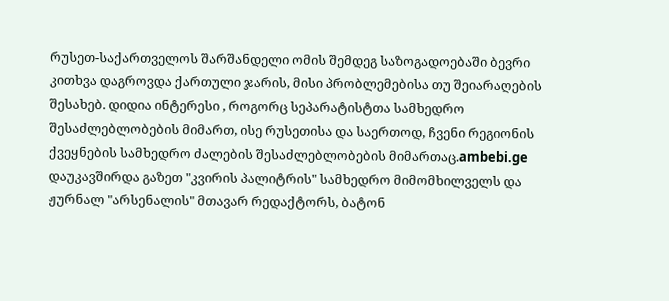რუსეთ-საქართველოს შარშანდელი ომის შემდეგ საზოგადოებაში ბევრი კითხვა დაგროვდა ქართული ჯარის, მისი პრობლემებისა თუ შეიარაღების შესახებ. დიდია ინტერესი , როგორც სეპარატისტთა სამხედრო შესაძლებლობების მიმართ, ისე რუსეთისა და საერთოდ, ჩვენი რეგიონის ქვეყნების სამხედრო ძალების შესაძლებლობების მიმართაც.ambebi.ge დაუკავშირდა გაზეთ "კვირის პალიტრის" სამხედრო მიმომხილველს და ჟურნალ "არსენალის" მთავარ რედაქტორს, ბატონ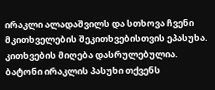ირაკლი ალადაშვილს და სთხოვა ჩვენი მკითხველების შეკითხვებისთვის ეპასუხა.
კითხვების მიღება დასრულებულია.
ბატონი ირაკლის პასუხი თქვენს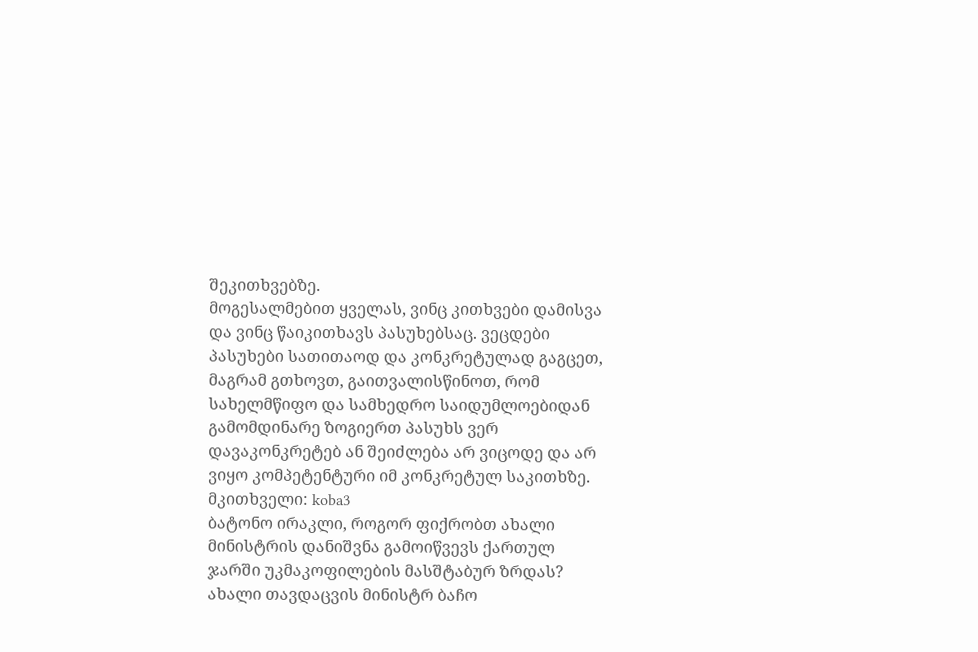შეკითხვებზე.
მოგესალმებით ყველას, ვინც კითხვები დამისვა და ვინც წაიკითხავს პასუხებსაც. ვეცდები პასუხები სათითაოდ და კონკრეტულად გაგცეთ, მაგრამ გთხოვთ, გაითვალისწინოთ, რომ სახელმწიფო და სამხედრო საიდუმლოებიდან გამომდინარე ზოგიერთ პასუხს ვერ დავაკონკრეტებ ან შეიძლება არ ვიცოდე და არ ვიყო კომპეტენტური იმ კონკრეტულ საკითხზე.
მკითხველი: koba3
ბატონო ირაკლი, როგორ ფიქრობთ ახალი მინისტრის დანიშვნა გამოიწვევს ქართულ ჯარში უკმაკოფილების მასშტაბურ ზრდას?
ახალი თავდაცვის მინისტრ ბაჩო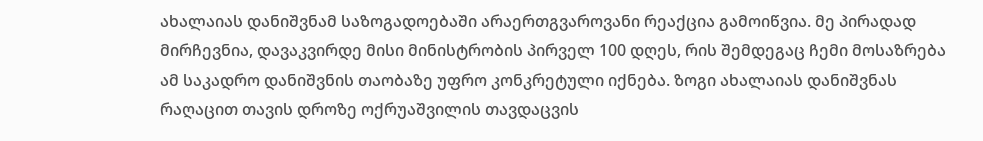ახალაიას დანიშვნამ საზოგადოებაში არაერთგვაროვანი რეაქცია გამოიწვია. მე პირადად მირჩევნია, დავაკვირდე მისი მინისტრობის პირველ 100 დღეს, რის შემდეგაც ჩემი მოსაზრება ამ საკადრო დანიშვნის თაობაზე უფრო კონკრეტული იქნება. ზოგი ახალაიას დანიშვნას რაღაცით თავის დროზე ოქრუაშვილის თავდაცვის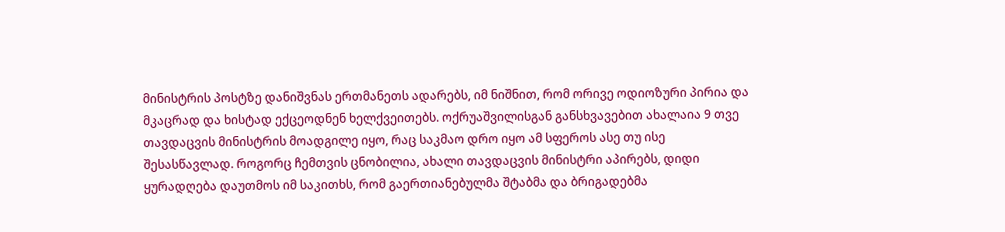მინისტრის პოსტზე დანიშვნას ერთმანეთს ადარებს, იმ ნიშნით, რომ ორივე ოდიოზური პირია და მკაცრად და ხისტად ექცეოდნენ ხელქვეითებს. ოქრუაშვილისგან განსხვავებით ახალაია 9 თვე თავდაცვის მინისტრის მოადგილე იყო, რაც საკმაო დრო იყო ამ სფეროს ასე თუ ისე შესასწავლად. როგორც ჩემთვის ცნობილია, ახალი თავდაცვის მინისტრი აპირებს, დიდი ყურადღება დაუთმოს იმ საკითხს, რომ გაერთიანებულმა შტაბმა და ბრიგადებმა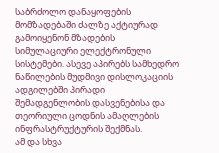საბრძოლო დანაყოფების მომზადებაში ძალზე აქტიურად გამოიყენონ მზადების სიმულაციური ელექტრონული სისტემები. ასევე აპირებს სამხედრო ნაწილების მუდმივი დისლოკაციის ადგილებში პირადი შემადგენლობის დასვენებისა და თეორიული ცოდნის ამაღლების ინფრასტრუქტურის შექმნას.
ამ და სხვა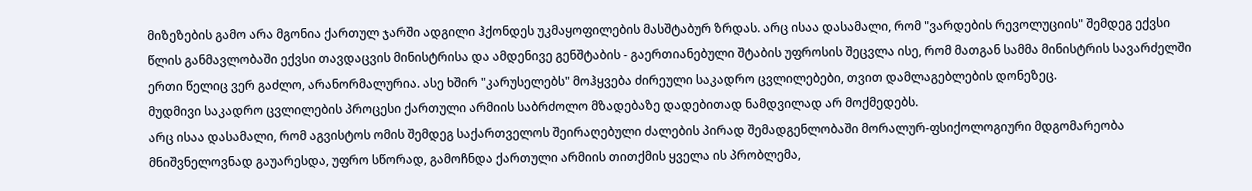მიზეზების გამო არა მგონია ქართულ ჯარში ადგილი ჰქონდეს უკმაყოფილების მასშტაბურ ზრდას. არც ისაა დასამალი, რომ "ვარდების რევოლუციის" შემდეგ ექვსი წლის განმავლობაში ექვსი თავდაცვის მინისტრისა და ამდენივე გენშტაბის - გაერთიანებული შტაბის უფროსის შეცვლა ისე, რომ მათგან სამმა მინისტრის სავარძელში ერთი წელიც ვერ გაძლო, არანორმალურია. ასე ხშირ "კარუსელებს" მოჰყვება ძირეული საკადრო ცვლილებები, თვით დამლაგებლების დონეზეც.
მუდმივი საკადრო ცვლილების პროცესი ქართული არმიის საბრძოლო მზადებაზე დადებითად ნამდვილად არ მოქმედებს.
არც ისაა დასამალი, რომ აგვისტოს ომის შემდეგ საქართველოს შეირაღებული ძალების პირად შემადგენლობაში მორალურ-ფსიქოლოგიური მდგომარეობა მნიშვნელოვნად გაუარესდა, უფრო სწორად, გამოჩნდა ქართული არმიის თითქმის ყველა ის პრობლემა,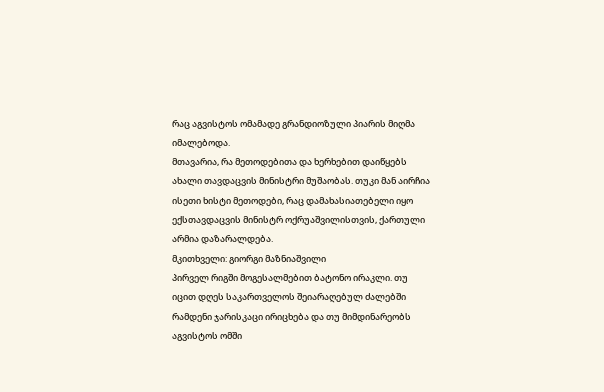რაც აგვისტოს ომამადე გრანდიოზული პიარის მიღმა იმალებოდა.
მთავარია, რა მეთოდებითა და ხერხებით დაიწყებს ახალი თავდაცვის მინისტრი მუშაობას. თუკი მან აირჩია ისეთი ხისტი მეთოდები, რაც დამახასიათებელი იყო ექსთავდაცვის მინისტრ ოქრუაშვილისთვის, ქართული არმია დაზარალდება.
მკითხველი: გიორგი მაზნიაშვილი
პირველ რიგში მოგესალმებით ბატონო ირაკლი. თუ იცით დღეს საკართველოს შეიარაღებულ ძალებში რამდენი ჯარისკაცი ირიცხება და თუ მიმდინარეობს აგვისტოს ომში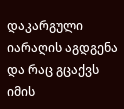დაკარგული იარაღის აგდგენა და რაც გცაქვს იმის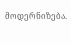მოდერნიზება.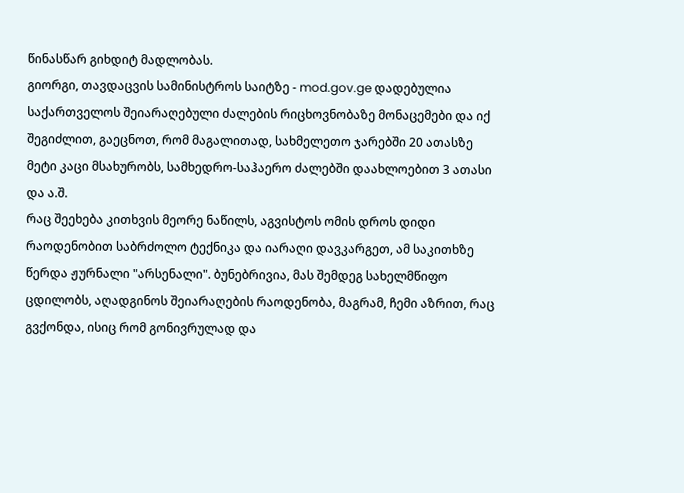წინასწარ გიხდიტ მადლობას.
გიორგი, თავდაცვის სამინისტროს საიტზე - mod.gov.ge დადებულია საქართველოს შეიარაღებული ძალების რიცხოვნობაზე მონაცემები და იქ შეგიძლით, გაეცნოთ, რომ მაგალითად, სახმელეთო ჯარებში 20 ათასზე მეტი კაცი მსახურობს, სამხედრო-საჰაერო ძალებში დაახლოებით 3 ათასი და ა.შ.
რაც შეეხება კითხვის მეორე ნაწილს, აგვისტოს ომის დროს დიდი რაოდენობით საბრძოლო ტექნიკა და იარაღი დავკარგეთ, ამ საკითხზე წერდა ჟურნალი "არსენალი". ბუნებრივია, მას შემდეგ სახელმწიფო ცდილობს, აღადგინოს შეიარაღების რაოდენობა, მაგრამ, ჩემი აზრით, რაც გვქონდა, ისიც რომ გონივრულად და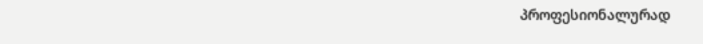პროფესიონალურად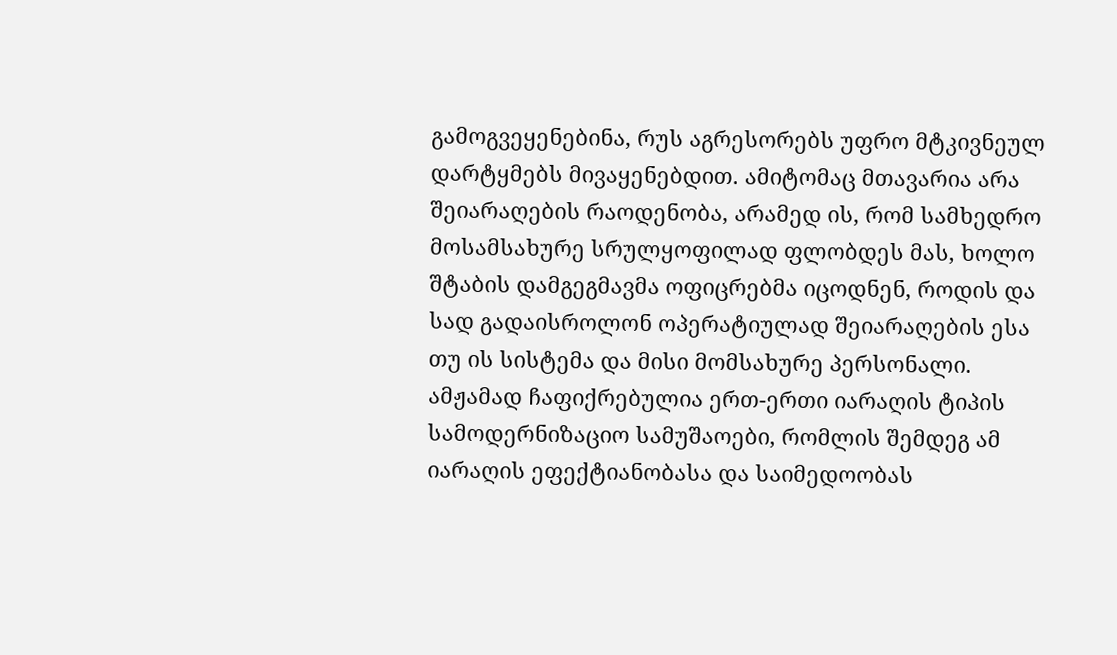გამოგვეყენებინა, რუს აგრესორებს უფრო მტკივნეულ დარტყმებს მივაყენებდით. ამიტომაც მთავარია არა შეიარაღების რაოდენობა, არამედ ის, რომ სამხედრო მოსამსახურე სრულყოფილად ფლობდეს მას, ხოლო შტაბის დამგეგმავმა ოფიცრებმა იცოდნენ, როდის და სად გადაისროლონ ოპერატიულად შეიარაღების ესა თუ ის სისტემა და მისი მომსახურე პერსონალი.
ამჟამად ჩაფიქრებულია ერთ-ერთი იარაღის ტიპის სამოდერნიზაციო სამუშაოები, რომლის შემდეგ ამ იარაღის ეფექტიანობასა და საიმედოობას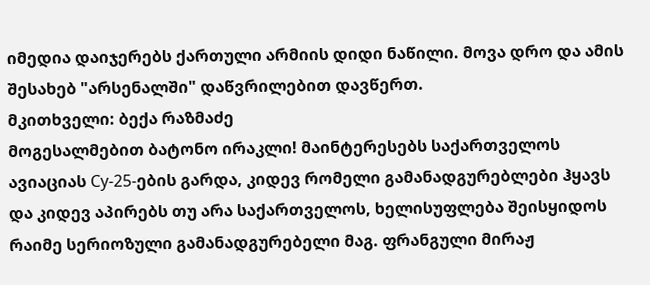იმედია დაიჯერებს ქართული არმიის დიდი ნაწილი. მოვა დრო და ამის შესახებ "არსენალში" დაწვრილებით დავწერთ.
მკითხველი: ბექა რაზმაძე
მოგესალმებით ბატონო ირაკლი! მაინტერესებს საქართველოს ავიაციას Су-25-ების გარდა, კიდევ რომელი გამანადგურებლები ჰყავს და კიდევ აპირებს თუ არა საქართველოს, ხელისუფლება შეისყიდოს რაიმე სერიოზული გამანადგურებელი მაგ. ფრანგული მირაჟ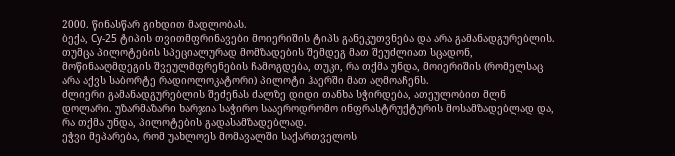2000. წინასწარ გიხდით მადლობას.
ბექა, Су-25 ტიპის თვითმფრინავები მოიერიშის ტიპს განეკუთვნება და არა გამანადგურებლის. თუმცა პილოტების სპეციალურად მომზადების შემდეგ მათ შეუძლიათ სცადონ, მოწინააღმდეგის შვეულმფრენების ჩამოგდება, თუკი, რა თქმა უნდა, მოიერიშის (რომელსაც არა აქვს საბორტე რადიოლოკატორი) პილოტი ჰაერში მათ აღმოაჩენს.
ძლიერი გამანადგურებლის შეძენას ძალზე დიდი თანხა სჭირდება, ათეულობით მლნ დოლარი. უზარმაზარი ხარჯია საჭირო სააეროდრომო ინფრასტრუქტურის მოსამზადებლად და, რა თქმა უნდა, პილოტების გადასამზადებლად.
ეჭვი მეპარება, რომ უახლოეს მომავალში საქართველოს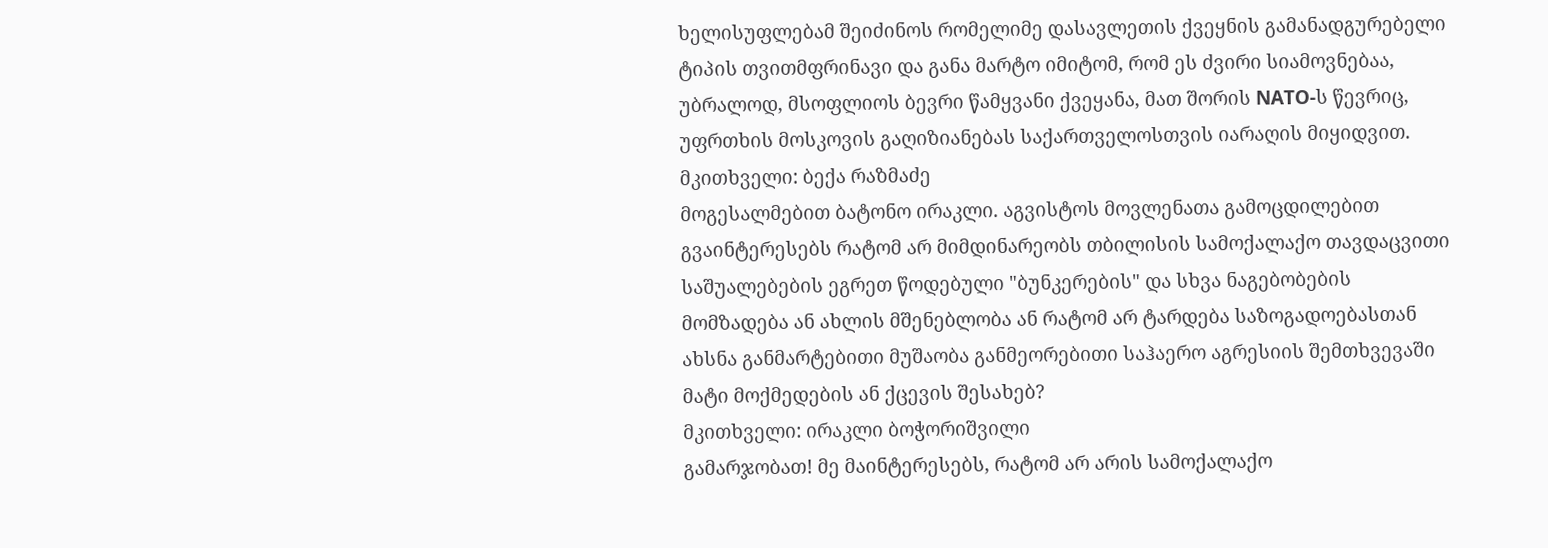ხელისუფლებამ შეიძინოს რომელიმე დასავლეთის ქვეყნის გამანადგურებელი ტიპის თვითმფრინავი და განა მარტო იმიტომ, რომ ეს ძვირი სიამოვნებაა, უბრალოდ, მსოფლიოს ბევრი წამყვანი ქვეყანა, მათ შორის NATO-ს წევრიც, უფრთხის მოსკოვის გაღიზიანებას საქართველოსთვის იარაღის მიყიდვით.
მკითხველი: ბექა რაზმაძე
მოგესალმებით ბატონო ირაკლი. აგვისტოს მოვლენათა გამოცდილებით გვაინტერესებს რატომ არ მიმდინარეობს თბილისის სამოქალაქო თავდაცვითი საშუალებების ეგრეთ წოდებული "ბუნკერების" და სხვა ნაგებობების მომზადება ან ახლის მშენებლობა ან რატომ არ ტარდება საზოგადოებასთან ახსნა განმარტებითი მუშაობა განმეორებითი საჰაერო აგრესიის შემთხვევაში მატი მოქმედების ან ქცევის შესახებ?
მკითხველი: ირაკლი ბოჭორიშვილი
გამარჯობათ! მე მაინტერესებს, რატომ არ არის სამოქალაქო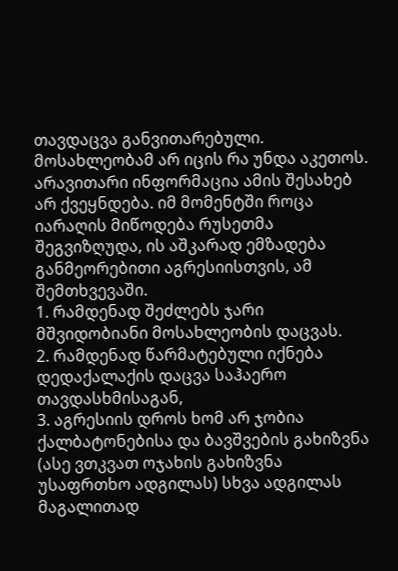თავდაცვა განვითარებული. მოსახლეობამ არ იცის რა უნდა აკეთოს. არავითარი ინფორმაცია ამის შესახებ არ ქვეყნდება. იმ მომენტში როცა იარაღის მიწოდება რუსეთმა შეგვიზღუდა, ის აშკარად ემზადება განმეორებითი აგრესიისთვის, ამ შემთხვევაში.
1. რამდენად შეძლებს ჯარი მშვიდობიანი მოსახლეობის დაცვას.
2. რამდენად წარმატებული იქნება დედაქალაქის დაცვა საჰაერო თავდასხმისაგან,
3. აგრესიის დროს ხომ არ ჯობია ქალბატონებისა და ბავშვების გახიზვნა (ასე ვთკვათ ოჯახის გახიზვნა უსაფრთხო ადგილას) სხვა ადგილას მაგალითად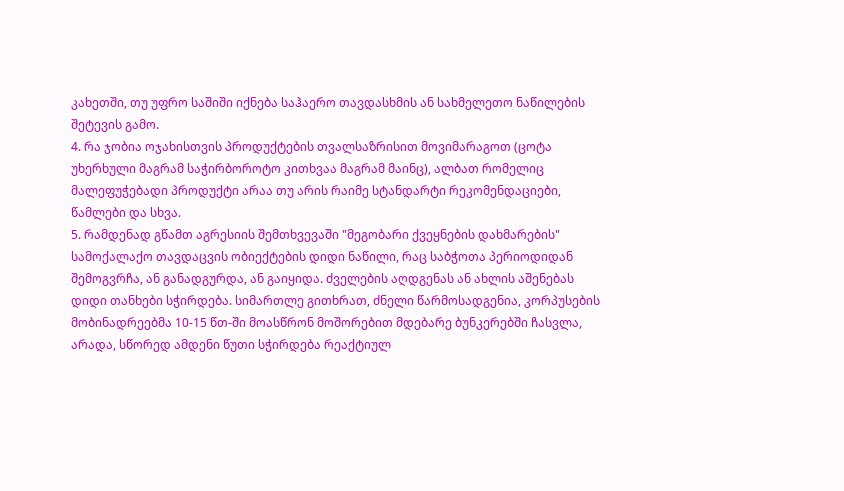კახეთში, თუ უფრო საშიში იქნება საჰაერო თავდასხმის ან სახმელეთო ნაწილების შეტევის გამო.
4. რა ჯობია ოჯახისთვის პროდუქტების თვალსაზრისით მოვიმარაგოთ (ცოტა უხერხული მაგრამ საჭირბოროტო კითხვაა მაგრამ მაინც), ალბათ რომელიც მალეფუჭებადი პროდუქტი არაა თუ არის რაიმე სტანდარტი რეკომენდაციები, წამლები და სხვა.
5. რამდენად გწამთ აგრესიის შემთხვევაში "მეგობარი ქვეყნების დახმარების"
სამოქალაქო თავდაცვის ობიექტების დიდი ნაწილი, რაც საბჭოთა პერიოდიდან შემოგვრჩა, ან განადგურდა, ან გაიყიდა. ძველების აღდგენას ან ახლის აშენებას დიდი თანხები სჭირდება. სიმართლე გითხრათ, ძნელი წარმოსადგენია, კორპუსების მობინადრეებმა 10-15 წთ-ში მოასწრონ მოშორებით მდებარე ბუნკერებში ჩასვლა, არადა, სწორედ ამდენი წუთი სჭირდება რეაქტიულ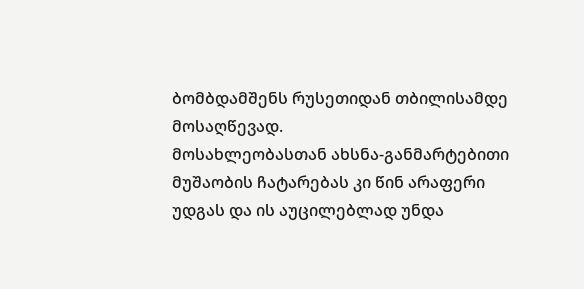ბომბდამშენს რუსეთიდან თბილისამდე მოსაღწევად.
მოსახლეობასთან ახსნა-განმარტებითი მუშაობის ჩატარებას კი წინ არაფერი უდგას და ის აუცილებლად უნდა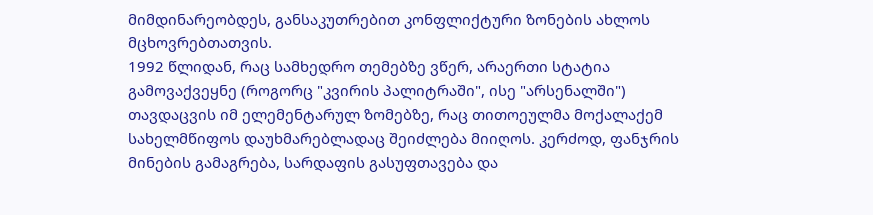მიმდინარეობდეს, განსაკუთრებით კონფლიქტური ზონების ახლოს მცხოვრებთათვის.
1992 წლიდან, რაც სამხედრო თემებზე ვწერ, არაერთი სტატია გამოვაქვეყნე (როგორც "კვირის პალიტრაში", ისე "არსენალში") თავდაცვის იმ ელემენტარულ ზომებზე, რაც თითოეულმა მოქალაქემ სახელმწიფოს დაუხმარებლადაც შეიძლება მიიღოს. კერძოდ, ფანჯრის მინების გამაგრება, სარდაფის გასუფთავება და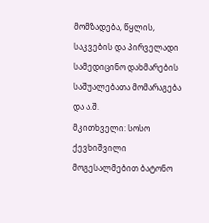მომზადება, წყლის, საკვების და პირველადი სამედიცინო დახმარების საშუალებათა მომარაგება და ა.შ.
მკითხველი: სოსო ქევხიშვილი
მოგესალმებით ბატონო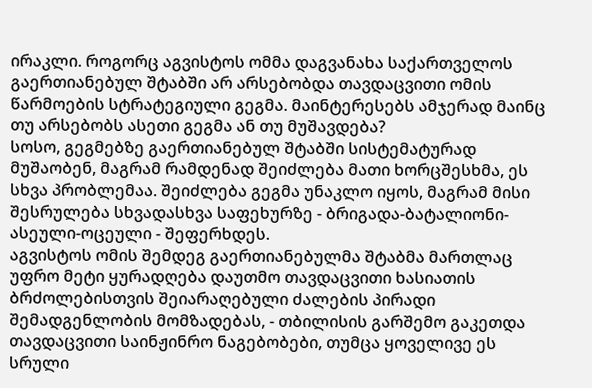ირაკლი. როგორც აგვისტოს ომმა დაგვანახა საქართველოს გაერთიანებულ შტაბში არ არსებობდა თავდაცვითი ომის წარმოების სტრატეგიული გეგმა. მაინტერესებს ამჯერად მაინც თუ არსებობს ასეთი გეგმა ან თუ მუშავდება?
სოსო, გეგმებზე გაერთიანებულ შტაბში სისტემატურად მუშაობენ, მაგრამ რამდენად შეიძლება მათი ხორცშესხმა, ეს სხვა პრობლემაა. შეიძლება გეგმა უნაკლო იყოს, მაგრამ მისი შესრულება სხვადასხვა საფეხურზე - ბრიგადა-ბატალიონი-ასეული-ოცეული - შეფერხდეს.
აგვისტოს ომის შემდეგ გაერთიანებულმა შტაბმა მართლაც უფრო მეტი ყურადღება დაუთმო თავდაცვითი ხასიათის ბრძოლებისთვის შეიარაღებული ძალების პირადი შემადგენლობის მომზადებას, - თბილისის გარშემო გაკეთდა თავდაცვითი საინჟინრო ნაგებობები, თუმცა ყოველივე ეს სრული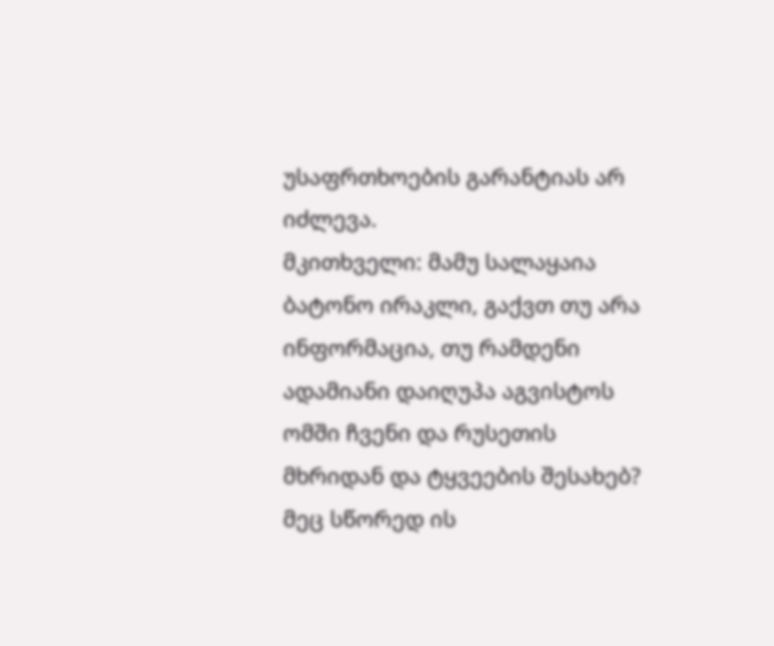უსაფრთხოების გარანტიას არ იძლევა.
მკითხველი: მამუ სალაყაია
ბატონო ირაკლი, გაქვთ თუ არა ინფორმაცია, თუ რამდენი ადამიანი დაიღუპა აგვისტოს ომში ჩვენი და რუსეთის მხრიდან და ტყვეების შესახებ?
მეც სწორედ ის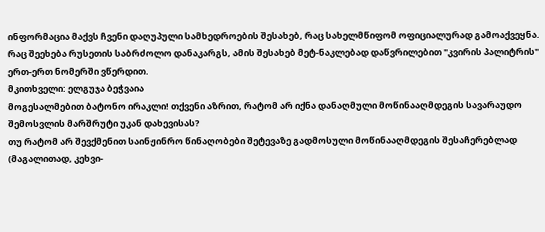ინფორმაცია მაქვს ჩვენი დაღუპული სამხედროების შესახებ, რაც სახელმწიფომ ოფიციალურად გამოაქვეყნა. რაც შეეხება რუსეთის საბრძოლო დანაკარგს, ამის შესახებ მეტ-ნაკლებად დაწვრილებით "კვირის პალიტრის" ერთ-ერთ ნომერში ვწერდით.
მკითხველი: ელგუჯა ბეჭვაია
მოგესალმებით ბატონო ირაკლი! თქვენი აზრით, რატომ არ იქნა დანაღმული მოწინააღმდეგის სავარაუდო შემოსვლის მარშრუტი უკან დახევისას?
თუ რატომ არ შევქმენით საინჟინრო წინაღობები შეტევაზე გადმოსული მოწინააღმდეგის შესაჩერებლად (მაგალითად, კეხვი-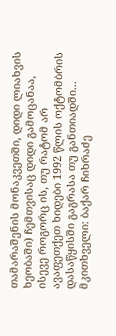თამარაშენის მონაკვეთში, დიდი ლიახვის ხეობაში) ჩემთვისაც დიდი გამოცანაა, ისევე როგორც ის, თუ რატომ არ ავაფეთქეთ ხიდები 1992 წლის ოქტომბრის დასაწყისში გაგრასა თუ განთიადში...
მკითხველი: ბაქარ ჩიხრაძე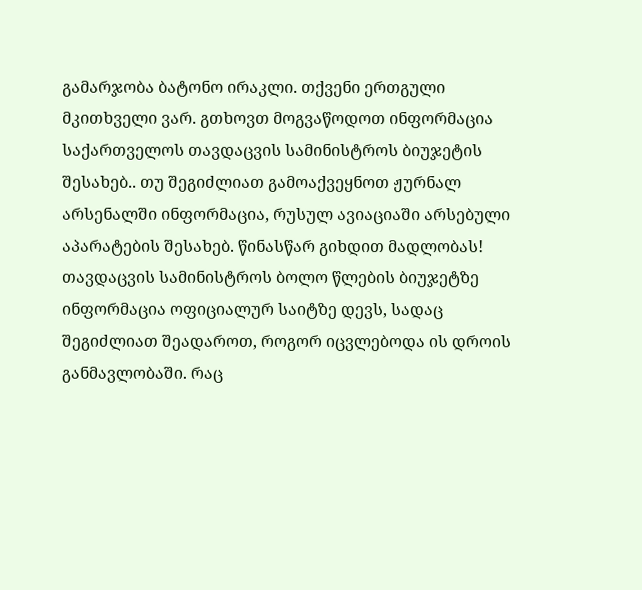გამარჯობა ბატონო ირაკლი. თქვენი ერთგული მკითხველი ვარ. გთხოვთ მოგვაწოდოთ ინფორმაცია საქართველოს თავდაცვის სამინისტროს ბიუჯეტის შესახებ.. თუ შეგიძლიათ გამოაქვეყნოთ ჟურნალ არსენალში ინფორმაცია, რუსულ ავიაციაში არსებული აპარატების შესახებ. წინასწარ გიხდით მადლობას!
თავდაცვის სამინისტროს ბოლო წლების ბიუჯეტზე ინფორმაცია ოფიციალურ საიტზე დევს, სადაც შეგიძლიათ შეადაროთ, როგორ იცვლებოდა ის დროის განმავლობაში. რაც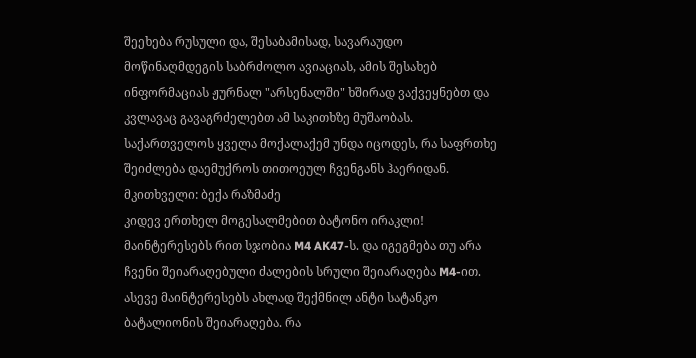შეეხება რუსული და, შესაბამისად, სავარაუდო მოწინაღმდეგის საბრძოლო ავიაციას, ამის შესახებ ინფორმაციას ჟურნალ "არსენალში" ხშირად ვაქვეყნებთ და კვლავაც გავაგრძელებთ ამ საკითხზე მუშაობას. საქართველოს ყველა მოქალაქემ უნდა იცოდეს, რა საფრთხე შეიძლება დაემუქროს თითოეულ ჩვენგანს ჰაერიდან.
მკითხველი: ბექა რაზმაძე
კიდევ ერთხელ მოგესალმებით ბატონო ირაკლი! მაინტერესებს რით სჯობია M4 AK47-ს. და იგეგმება თუ არა ჩვენი შეიარაღებული ძალების სრული შეიარაღება M4-ით. ასევე მაინტერესებს ახლად შექმნილ ანტი სატანკო ბატალიონის შეიარაღება. რა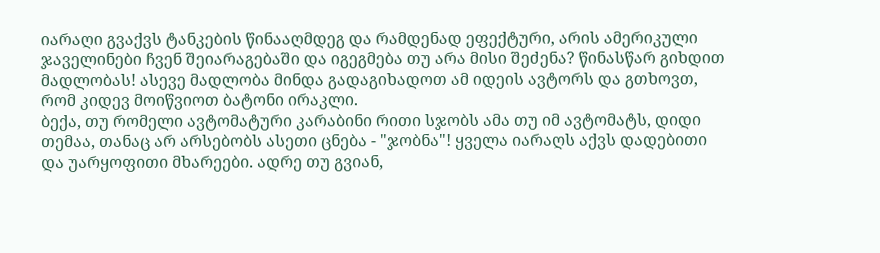იარაღი გვაქვს ტანკების წინააღმდეგ და რამდენად ეფექტური, არის ამერიკული ჯაველინები ჩვენ შეიარაგებაში და იგეგმება თუ არა მისი შეძენა? წინასწარ გიხდით მადლობას! ასევე მადლობა მინდა გადაგიხადოთ ამ იდეის ავტორს და გთხოვთ, რომ კიდევ მოიწვიოთ ბატონი ირაკლი.
ბექა, თუ რომელი ავტომატური კარაბინი რითი სჯობს ამა თუ იმ ავტომატს, დიდი თემაა, თანაც არ არსებობს ასეთი ცნება - "ჯობნა"! ყველა იარაღს აქვს დადებითი და უარყოფითი მხარეები. ადრე თუ გვიან,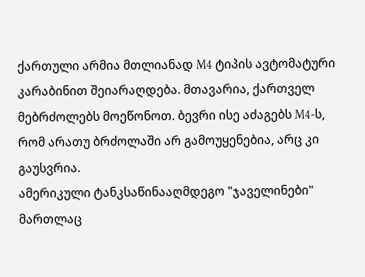ქართული არმია მთლიანად M4 ტიპის ავტომატური კარაბინით შეიარაღდება. მთავარია, ქართველ მებრძოლებს მოეწონოთ. ბევრი ისე აძაგებს M4-ს, რომ არათუ ბრძოლაში არ გამოუყენებია, არც კი გაუსვრია.
ამერიკული ტანკსაწინააღმდეგო "ჯაველინები" მართლაც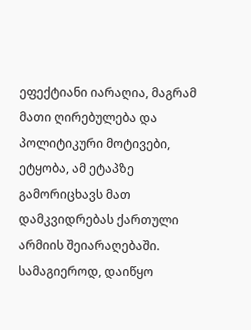ეფექტიანი იარაღია, მაგრამ მათი ღირებულება და პოლიტიკური მოტივები, ეტყობა, ამ ეტაპზე გამორიცხავს მათ დამკვიდრებას ქართული არმიის შეიარაღებაში. სამაგიეროდ, დაიწყო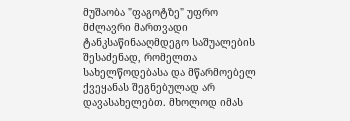მუშაობა "ფაგოტზე" უფრო მძლავრი მართვადი ტანკსაწინააღმდეგო საშუალების შესაძენად, რომელთა სახელწოდებასა და მწარმოებელ ქვეყანას შეგნებულად არ დავასახელებთ. მხოლოდ იმას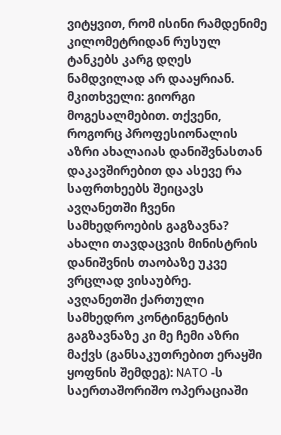ვიტყვით, რომ ისინი რამდენიმე კილომეტრიდან რუსულ ტანკებს კარგ დღეს ნამდვილად არ დააყრიან.
მკითხველი: გიორგი
მოგესალმებით. თქვენი, როგორც პროფესიონალის აზრი ახალაიას დანიშვნასთან დაკავშირებით და ასევე რა საფრთხეებს შეიცავს ავღანეთში ჩვენი სამხედროების გაგზავნა?
ახალი თავდაცვის მინისტრის დანიშვნის თაობაზე უკვე ვრცლად ვისაუბრე.
ავღანეთში ქართული სამხედრო კონტინგენტის გაგზავნაზე კი მე ჩემი აზრი მაქვს (განსაკუთრებით ერაყში ყოფნის შემდეგ): NATO -ს საერთაშორიშო ოპერაციაში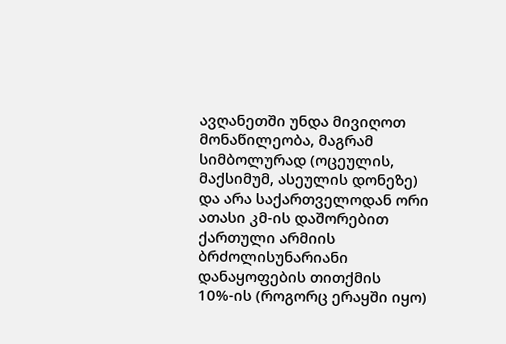ავღანეთში უნდა მივიღოთ მონაწილეობა, მაგრამ სიმბოლურად (ოცეულის, მაქსიმუმ, ასეულის დონეზე) და არა საქართველოდან ორი ათასი კმ-ის დაშორებით ქართული არმიის ბრძოლისუნარიანი დანაყოფების თითქმის 10%-ის (როგორც ერაყში იყო)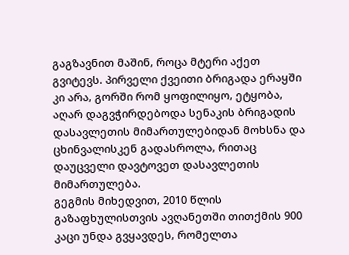გაგზავნით მაშინ, როცა მტერი აქეთ გვიტევს. პირველი ქვეითი ბრიგადა ერაყში კი არა, გორში რომ ყოფილიყო, ეტყობა, აღარ დაგვჭირდებოდა სენაკის ბრიგადის დასავლეთის მიმართულებიდან მოხსნა და ცხინვალისკენ გადასროლა, რითაც დაუცველი დავტოვეთ დასავლეთის მიმართულება.
გეგმის მიხედვით, 2010 წლის გაზაფხულისთვის ავღანეთში თითქმის 900 კაცი უნდა გვყავდეს, რომელთა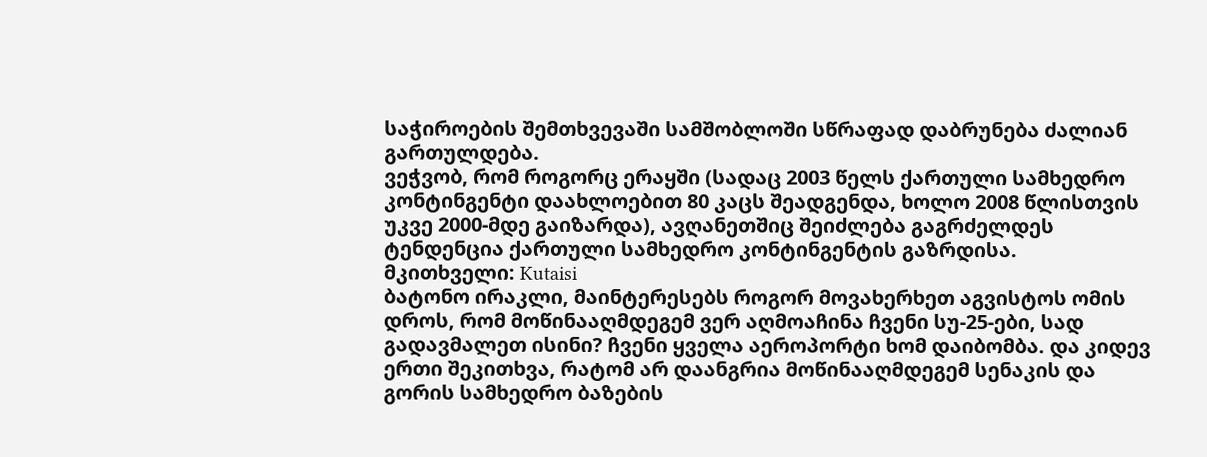საჭიროების შემთხვევაში სამშობლოში სწრაფად დაბრუნება ძალიან გართულდება.
ვეჭვობ, რომ როგორც ერაყში (სადაც 2003 წელს ქართული სამხედრო კონტინგენტი დაახლოებით 80 კაცს შეადგენდა, ხოლო 2008 წლისთვის უკვე 2000-მდე გაიზარდა), ავღანეთშიც შეიძლება გაგრძელდეს ტენდენცია ქართული სამხედრო კონტინგენტის გაზრდისა.
მკითხველი: Kutaisi
ბატონო ირაკლი, მაინტერესებს როგორ მოვახერხეთ აგვისტოს ომის დროს, რომ მოწინააღმდეგემ ვერ აღმოაჩინა ჩვენი სუ-25-ები, სად გადავმალეთ ისინი? ჩვენი ყველა აეროპორტი ხომ დაიბომბა. და კიდევ ერთი შეკითხვა, რატომ არ დაანგრია მოწინააღმდეგემ სენაკის და გორის სამხედრო ბაზების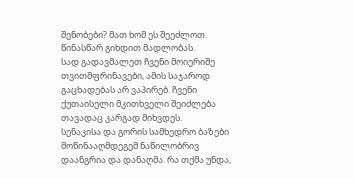შენობები? მათ ხომ ეს შეეძლოთ. წინასწარ გიხდით მადლობას.
სად გადავმალეთ ჩვენი მოიერიშე თვითმფრინავები, ამის საჯაროდ გაცხადებას არ ვაპირებ. ჩვენი ქუთაისელი მკითხველი შეიძლება თავადაც კარგად მიხვდეს.
სენაკისა და გორის სამხედრო ბაზები მოწინააღმდეგემ ნაწილობრივ დაანგრია და დანაღმა. რა თქმა უნდა,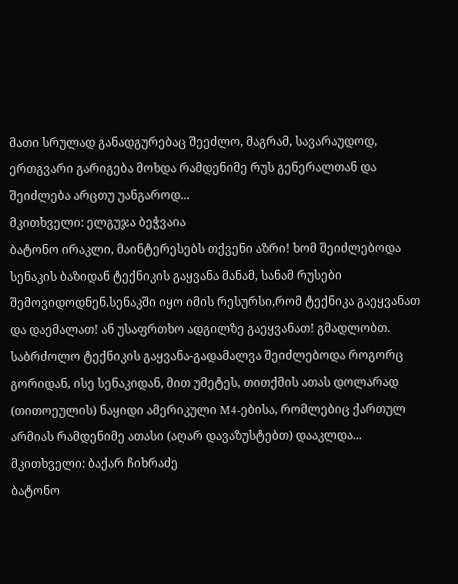მათი სრულად განადგურებაც შეეძლო, მაგრამ, სავარაუდოდ, ერთგვარი გარიგება მოხდა რამდენიმე რუს გენერალთან და შეიძლება არცთუ უანგაროდ...
მკითხველი: ელგუჯა ბეჭვაია
ბატონო ირაკლი, მაინტერესებს თქვენი აზრი! ხომ შეიძლებოდა სენაკის ბაზიდან ტექნიკის გაყვანა მანამ, სანამ რუსები შემოვიდოდნენ.სენაკში იყო იმის რესურსი,რომ ტექნიკა გაეყვანათ და დაემალათ! ან უსაფრთხო ადგილზე გაეყვანათ! გმადლობთ.
საბრძოლო ტექნიკის გაყვანა-გადამალვა შეიძლებოდა როგორც გორიდან, ისე სენაკიდან, მით უმეტეს, თითქმის ათას დოლარად (თითოეულის) ნაყიდი ამერიკული M4-ებისა, რომლებიც ქართულ არმიას რამდენიმე ათასი (აღარ დავაზუსტებთ) დააკლდა...
მკითხველი: ბაქარ ჩიხრაძე
ბატონო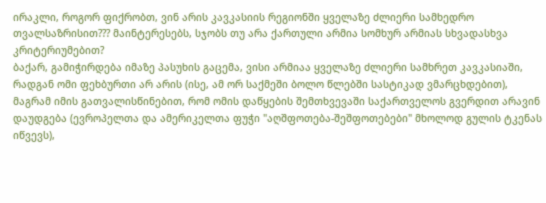ირაკლი, როგორ ფიქრობთ, ვინ არის კავკასიის რეგიონში ყველაზე ძლიერი სამხედრო თვალსაზრისით??? მაინტერესებს, სჯობს თუ არა ქართული არმია სომხურ არმიას სხვადასხვა კრიტერიუმებით?
ბაქარ, გამიჭირდება იმაზე პასუხის გაცემა, ვისი არმიაა ყველაზე ძლიერი სამხრეთ კავკასიაში, რადგან ომი ფეხბურთი არ არის (ისე, ამ ორ საქმეში ბოლო წლებში სასტიკად ვმარცხდებით), მაგრამ იმის გათვალისწინებით, რომ ომის დაწყების შემთხვევაში საქართველოს გვერდით არავინ დაუდგება (ევროპელთა და ამერიკელთა ფუჭი "აღშფოთება-შეშფოთებები" მხოლოდ გულის ტკენას იწვევს),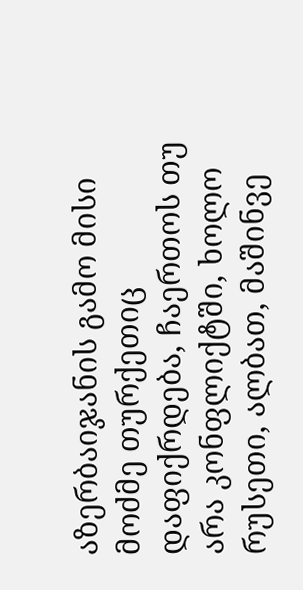აზერბაიჯანის გამო მისი მოძმე თურქეთიც დაფიქრდება, ჩაერთოს თუ არა კონფლიქტში, ხოლო რუსეთი, ალბათ, მაშინვე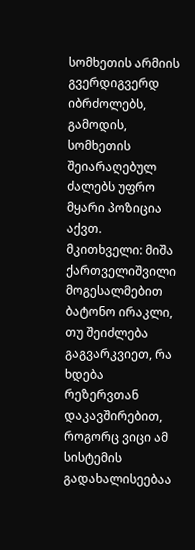სომხეთის არმიის გვერდიგვერდ იბრძოლებს, გამოდის, სომხეთის შეიარაღებულ ძალებს უფრო მყარი პოზიცია აქვთ.
მკითხველი: მიშა ქართველიშვილი
მოგესალმებით ბატონო ირაკლი, თუ შეიძლება გაგვარკვიეთ, რა ხდება რეზერვთან დაკავშირებით, როგორც ვიცი ამ სისტემის გადახალისეებაა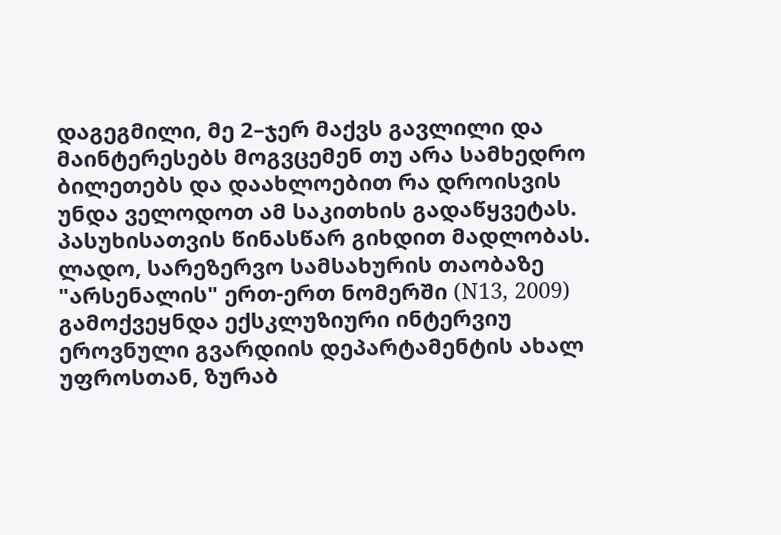დაგეგმილი, მე 2–ჯერ მაქვს გავლილი და მაინტერესებს მოგვცემენ თუ არა სამხედრო ბილეთებს და დაახლოებით რა დროისვის უნდა ველოდოთ ამ საკითხის გადაწყვეტას. პასუხისათვის წინასწარ გიხდით მადლობას.
ლადო, სარეზერვო სამსახურის თაობაზე "არსენალის" ერთ-ერთ ნომერში (N13, 2009) გამოქვეყნდა ექსკლუზიური ინტერვიუ ეროვნული გვარდიის დეპარტამენტის ახალ უფროსთან, ზურაბ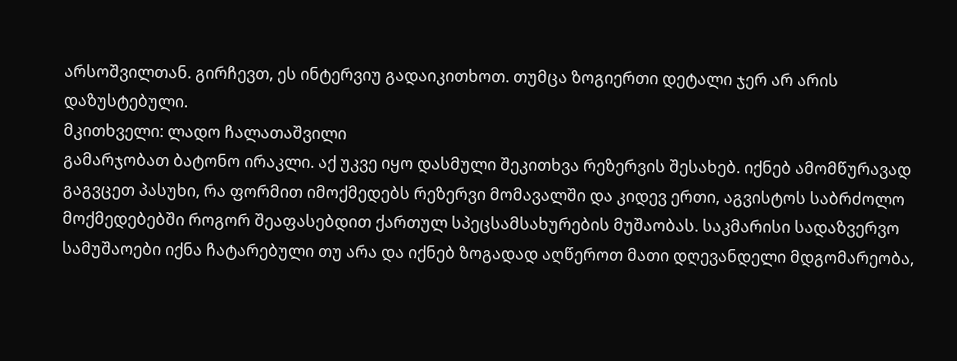არსოშვილთან. გირჩევთ, ეს ინტერვიუ გადაიკითხოთ. თუმცა ზოგიერთი დეტალი ჯერ არ არის დაზუსტებული.
მკითხველი: ლადო ჩალათაშვილი
გამარჯობათ ბატონო ირაკლი. აქ უკვე იყო დასმული შეკითხვა რეზერვის შესახებ. იქნებ ამომწურავად გაგვცეთ პასუხი, რა ფორმით იმოქმედებს რეზერვი მომავალში და კიდევ ერთი, აგვისტოს საბრძოლო მოქმედებებში როგორ შეაფასებდით ქართულ სპეცსამსახურების მუშაობას. საკმარისი სადაზვერვო სამუშაოები იქნა ჩატარებული თუ არა და იქნებ ზოგადად აღწეროთ მათი დღევანდელი მდგომარეობა,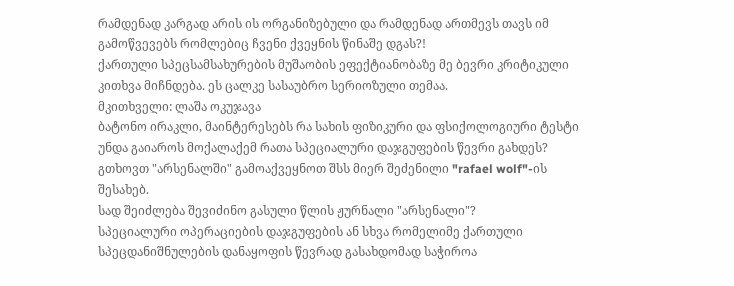რამდენად კარგად არის ის ორგანიზებული და რამდენად ართმევს თავს იმ გამოწვევებს რომლებიც ჩვენი ქვეყნის წინაშე დგას?!
ქართული სპეცსამსახურების მუშაობის ეფექტიანობაზე მე ბევრი კრიტიკული კითხვა მიჩნდება. ეს ცალკე სასაუბრო სერიოზული თემაა.
მკითხველი: ლაშა ოკუჯავა
ბატონო ირაკლი, მაინტერესებს რა სახის ფიზიკური და ფსიქოლოგიური ტესტი უნდა გაიაროს მოქალაქემ რათა სპეციალური დაჯგუფების წევრი გახდეს?
გთხოვთ "არსენალში" გამოაქვეყნოთ შსს მიერ შეძენილი "rafael wolf"-ის შესახებ.
სად შეიძლება შევიძინო გასული წლის ჟურნალი "არსენალი"?
სპეციალური ოპერაციების დაჯგუფების ან სხვა რომელიმე ქართული სპეცდანიშნულების დანაყოფის წევრად გასახდომად საჭიროა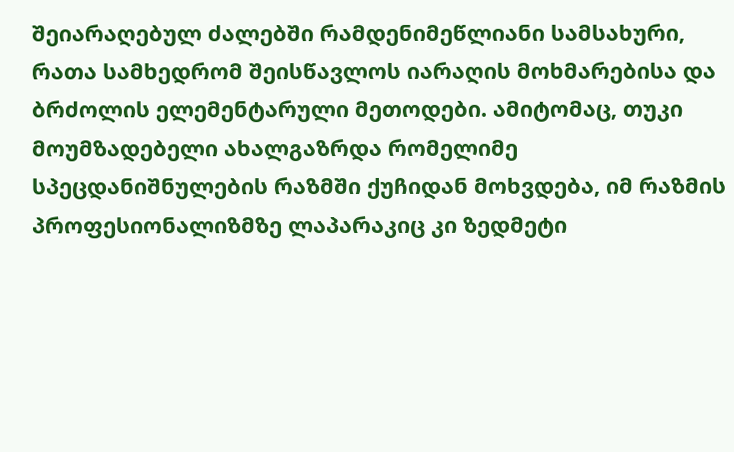შეიარაღებულ ძალებში რამდენიმეწლიანი სამსახური, რათა სამხედრომ შეისწავლოს იარაღის მოხმარებისა და ბრძოლის ელემენტარული მეთოდები. ამიტომაც, თუკი მოუმზადებელი ახალგაზრდა რომელიმე სპეცდანიშნულების რაზმში ქუჩიდან მოხვდება, იმ რაზმის პროფესიონალიზმზე ლაპარაკიც კი ზედმეტი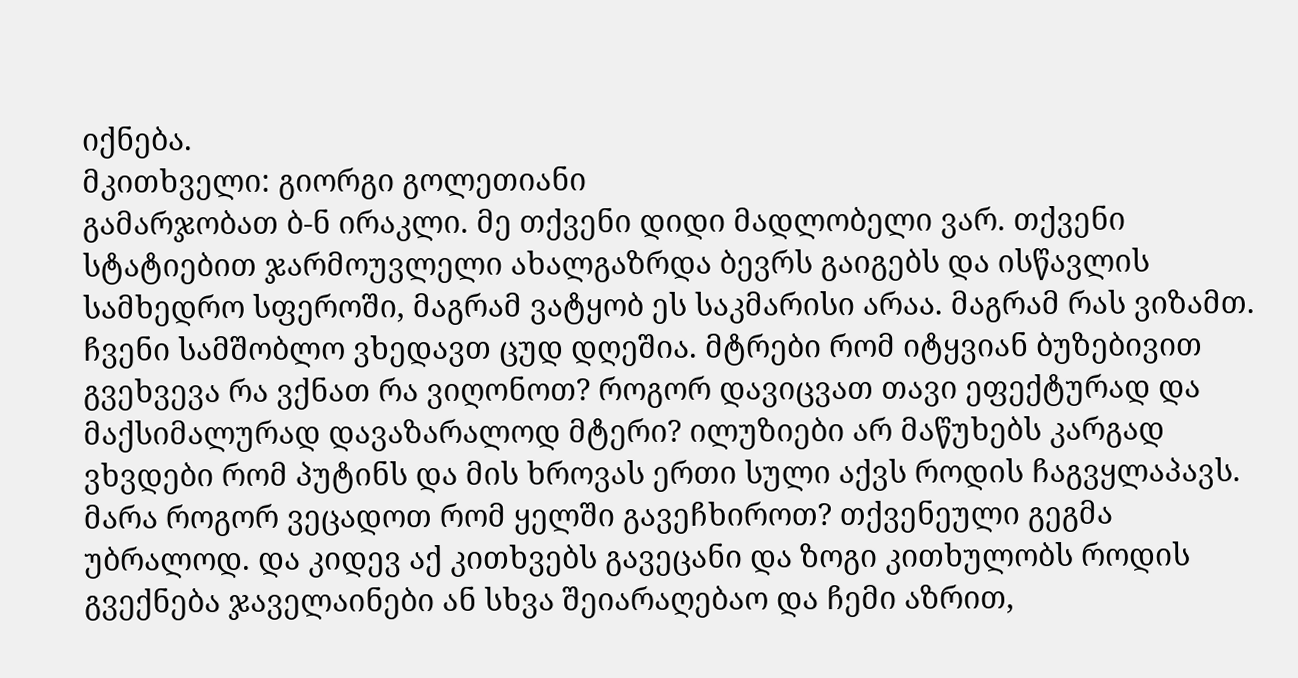იქნება.
მკითხველი: გიორგი გოლეთიანი
გამარჯობათ ბ-ნ ირაკლი. მე თქვენი დიდი მადლობელი ვარ. თქვენი სტატიებით ჯარმოუვლელი ახალგაზრდა ბევრს გაიგებს და ისწავლის სამხედრო სფეროში, მაგრამ ვატყობ ეს საკმარისი არაა. მაგრამ რას ვიზამთ. ჩვენი სამშობლო ვხედავთ ცუდ დღეშია. მტრები რომ იტყვიან ბუზებივით გვეხვევა რა ვქნათ რა ვიღონოთ? როგორ დავიცვათ თავი ეფექტურად და მაქსიმალურად დავაზარალოდ მტერი? ილუზიები არ მაწუხებს კარგად ვხვდები რომ პუტინს და მის ხროვას ერთი სული აქვს როდის ჩაგვყლაპავს. მარა როგორ ვეცადოთ რომ ყელში გავეჩხიროთ? თქვენეული გეგმა უბრალოდ. და კიდევ აქ კითხვებს გავეცანი და ზოგი კითხულობს როდის გვექნება ჯაველაინები ან სხვა შეიარაღებაო და ჩემი აზრით,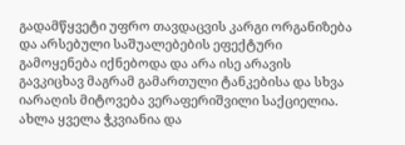გადამწყვეტი უფრო თავდაცვის კარგი ორგანიზება და არსებული საშუალებების ეფექტური გამოყენება იქნებოდა და არა ისე არავის გავკიცხავ მაგრამ გამართული ტანკებისა და სხვა იარაღის მიტოვება ვერაფერიშვილი საქციელია. ახლა ყველა ჭკვიანია და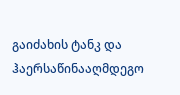გაიძახის ტანკ და ჰაერსაწინააღმდეგო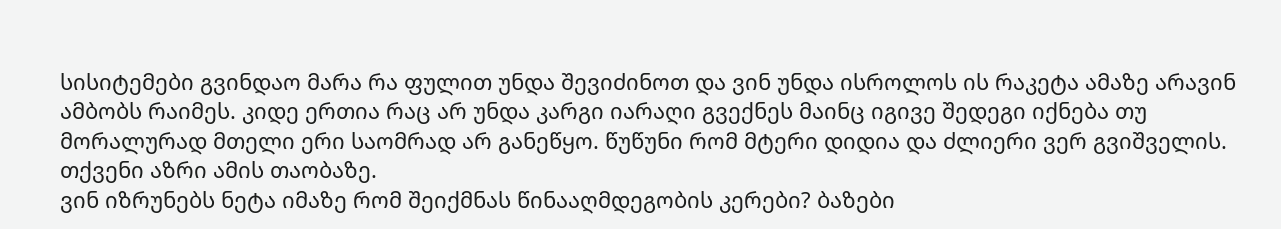სისიტემები გვინდაო მარა რა ფულით უნდა შევიძინოთ და ვინ უნდა ისროლოს ის რაკეტა ამაზე არავინ ამბობს რაიმეს. კიდე ერთია რაც არ უნდა კარგი იარაღი გვექნეს მაინც იგივე შედეგი იქნება თუ მორალურად მთელი ერი საომრად არ განეწყო. წუწუნი რომ მტერი დიდია და ძლიერი ვერ გვიშველის. თქვენი აზრი ამის თაობაზე.
ვინ იზრუნებს ნეტა იმაზე რომ შეიქმნას წინააღმდეგობის კერები? ბაზები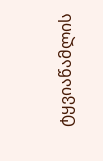ტყვიაწამლის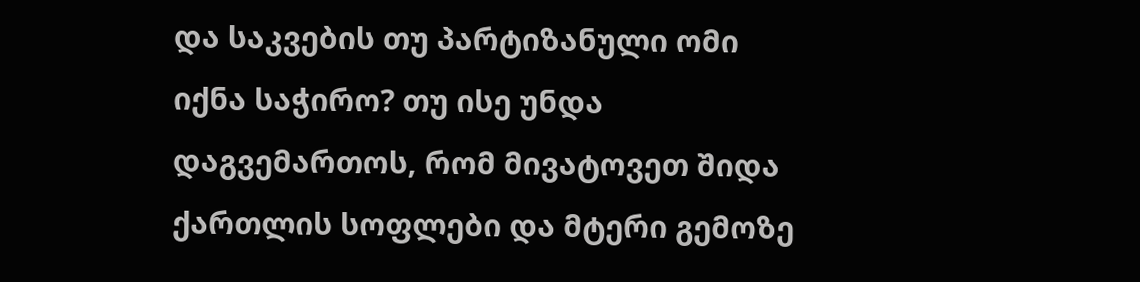და საკვების თუ პარტიზანული ომი იქნა საჭირო? თუ ისე უნდა დაგვემართოს, რომ მივატოვეთ შიდა ქართლის სოფლები და მტერი გემოზე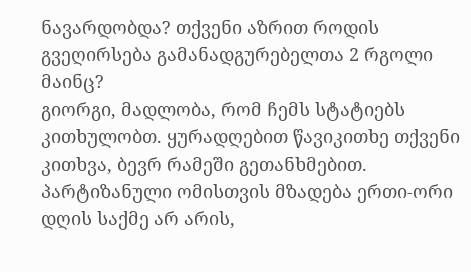ნავარდობდა? თქვენი აზრით როდის გვეღირსება გამანადგურებელთა 2 რგოლი მაინც?
გიორგი, მადლობა, რომ ჩემს სტატიებს კითხულობთ. ყურადღებით წავიკითხე თქვენი კითხვა, ბევრ რამეში გეთანხმებით.
პარტიზანული ომისთვის მზადება ერთი-ორი დღის საქმე არ არის,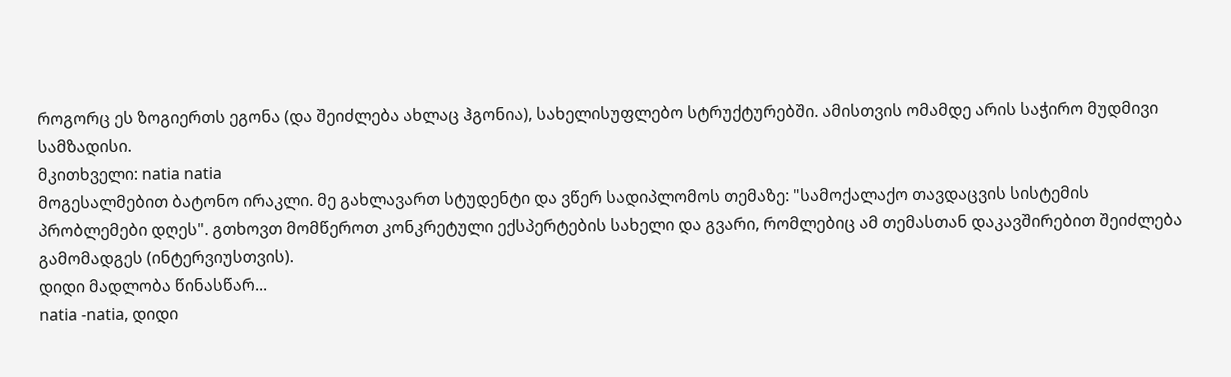როგორც ეს ზოგიერთს ეგონა (და შეიძლება ახლაც ჰგონია), სახელისუფლებო სტრუქტურებში. ამისთვის ომამდე არის საჭირო მუდმივი სამზადისი.
მკითხველი: natia natia
მოგესალმებით ბატონო ირაკლი. მე გახლავართ სტუდენტი და ვწერ სადიპლომოს თემაზე: "სამოქალაქო თავდაცვის სისტემის პრობლემები დღეს". გთხოვთ მომწეროთ კონკრეტული ექსპერტების სახელი და გვარი, რომლებიც ამ თემასთან დაკავშირებით შეიძლება გამომადგეს (ინტერვიუსთვის).
დიდი მადლობა წინასწარ...
natia -natia, დიდი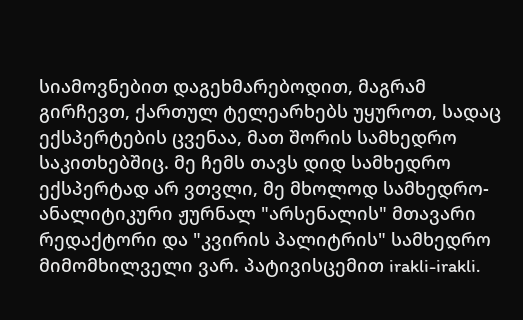სიამოვნებით დაგეხმარებოდით, მაგრამ გირჩევთ, ქართულ ტელეარხებს უყუროთ, სადაც ექსპერტების ცვენაა, მათ შორის სამხედრო საკითხებშიც. მე ჩემს თავს დიდ სამხედრო ექსპერტად არ ვთვლი, მე მხოლოდ სამხედრო-ანალიტიკური ჟურნალ "არსენალის" მთავარი რედაქტორი და "კვირის პალიტრის" სამხედრო მიმომხილველი ვარ. პატივისცემით irakli-irakli.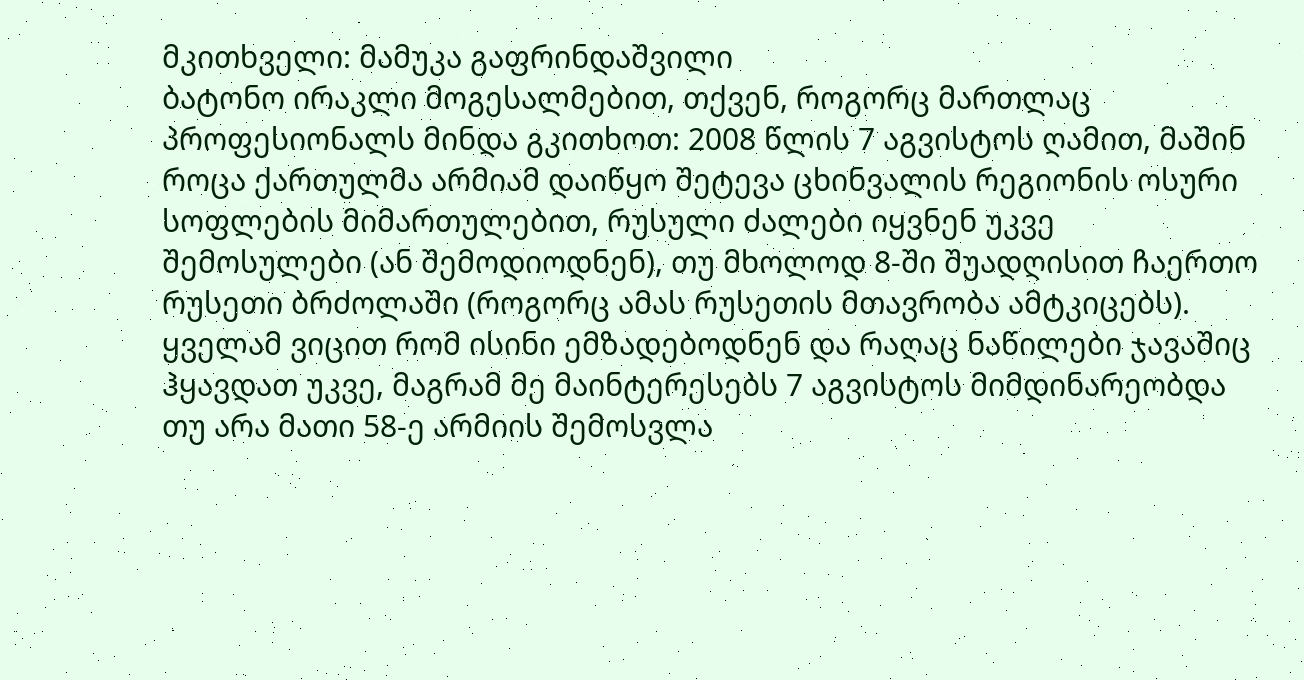მკითხველი: მამუკა გაფრინდაშვილი
ბატონო ირაკლი მოგესალმებით, თქვენ, როგორც მართლაც პროფესიონალს მინდა გკითხოთ: 2008 წლის 7 აგვისტოს ღამით, მაშინ როცა ქართულმა არმიამ დაიწყო შეტევა ცხინვალის რეგიონის ოსური სოფლების მიმართულებით, რუსული ძალები იყვნენ უკვე შემოსულები (ან შემოდიოდნენ), თუ მხოლოდ 8-ში შუადღისით ჩაერთო რუსეთი ბრძოლაში (როგორც ამას რუსეთის მთავრობა ამტკიცებს). ყველამ ვიცით რომ ისინი ემზადებოდნენ და რაღაც ნაწილები ჯავაშიც ჰყავდათ უკვე, მაგრამ მე მაინტერესებს 7 აგვისტოს მიმდინარეობდა თუ არა მათი 58-ე არმიის შემოსვლა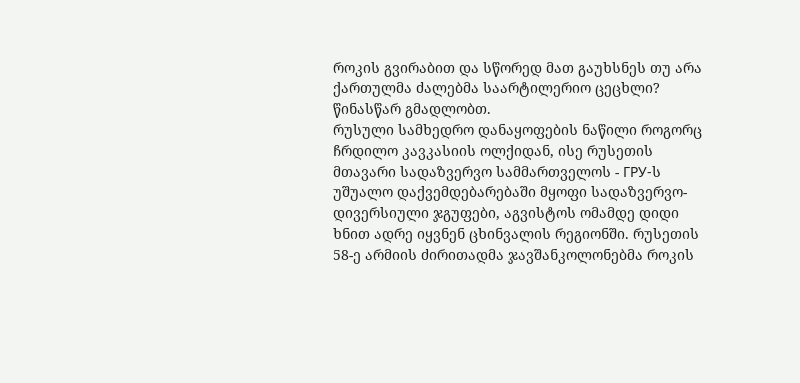როკის გვირაბით და სწორედ მათ გაუხსნეს თუ არა ქართულმა ძალებმა საარტილერიო ცეცხლი? წინასწარ გმადლობთ.
რუსული სამხედრო დანაყოფების ნაწილი როგორც ჩრდილო კავკასიის ოლქიდან, ისე რუსეთის მთავარი სადაზვერვო სამმართველოს - ГРУ-ს უშუალო დაქვემდებარებაში მყოფი სადაზვერვო-დივერსიული ჯგუფები, აგვისტოს ომამდე დიდი ხნით ადრე იყვნენ ცხინვალის რეგიონში. რუსეთის 58-ე არმიის ძირითადმა ჯავშანკოლონებმა როკის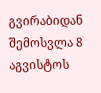გვირაბიდან შემოსვლა 8 აგვისტოს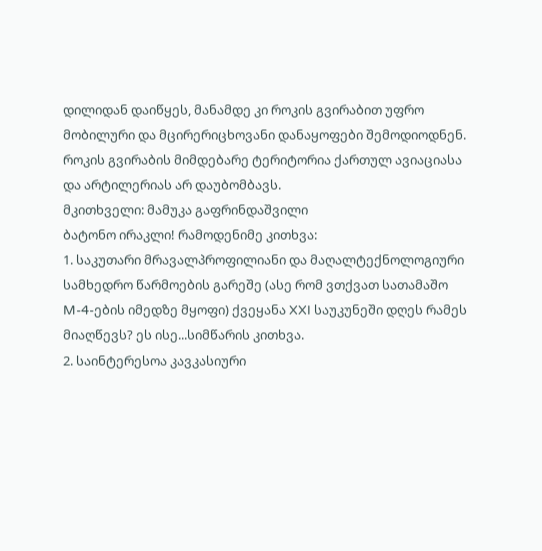დილიდან დაიწყეს, მანამდე კი როკის გვირაბით უფრო მობილური და მცირერიცხოვანი დანაყოფები შემოდიოდნენ. როკის გვირაბის მიმდებარე ტერიტორია ქართულ ავიაციასა და არტილერიას არ დაუბომბავს.
მკითხველი: მამუკა გაფრინდაშვილი
ბატონო ირაკლი! რამოდენიმე კითხვა:
1. საკუთარი მრავალპროფილიანი და მაღალტექნოლოგიური სამხედრო წარმოების გარეშე (ასე რომ ვთქვათ სათამაშო M-4-ების იმედზე მყოფი) ქვეყანა XXI საუკუნეში დღეს რამეს მიაღწევს? ეს ისე...სიმწარის კითხვა.
2. საინტერესოა კავკასიური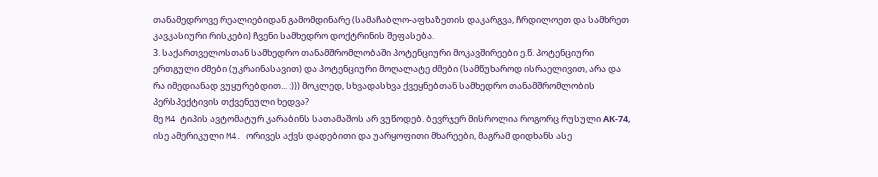თანამედროვე რეალიებიდან გამომდინარე (სამაჩაბლო-აფხაზეთის დაკარგვა, ჩრდილოეთ და სამხრეთ კავკასიური რისკები) ჩვენი სამხედრო დოქტრინის შეფასება.
3. საქართველოსთან სამხედრო თანამშრომლობაში პოტენციური მოკავშირეები ე.წ. პოტენციური ერთგული ძმები (უკრაინასავით) და პოტენციური მოღალატე ძმები (სამწუხაროდ ისრაელივით, არა და რა იმედიანად ვუყურებდით... :))) მოკლედ, სხვადასხვა ქვეყნებთან სამხედრო თანამშრომლობის პერსპექტივის თქვენეული ხედვა?
მე M4 ტიპის ავტომატურ კარაბინს სათამაშოს არ ვუწოდებ. ბევრჯერ მისროლია როგორც რუსული АК-74, ისე ამერიკული M4. ორივეს აქვს დადებითი და უარყოფითი მხარეები, მაგრამ დიდხანს ასე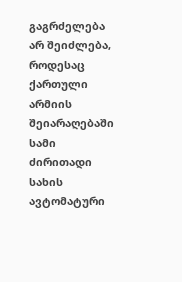გაგრძელება არ შეიძლება, როდესაც ქართული არმიის შეიარაღებაში სამი ძირითადი სახის ავტომატური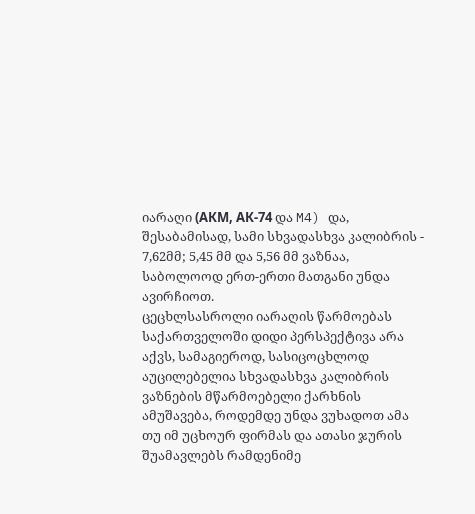იარაღი (АКМ, АК-74 და M4) და, შესაბამისად, სამი სხვადასხვა კალიბრის - 7,62მმ; 5,45 მმ და 5,56 მმ ვაზნაა, საბოლოოდ ერთ-ერთი მათგანი უნდა ავირჩიოთ.
ცეცხლსასროლი იარაღის წარმოებას საქართველოში დიდი პერსპექტივა არა აქვს, სამაგიეროდ, სასიცოცხლოდ აუცილებელია სხვადასხვა კალიბრის ვაზნების მწარმოებელი ქარხნის ამუშავება, როდემდე უნდა ვუხადოთ ამა თუ იმ უცხოურ ფირმას და ათასი ჯურის შუამავლებს რამდენიმე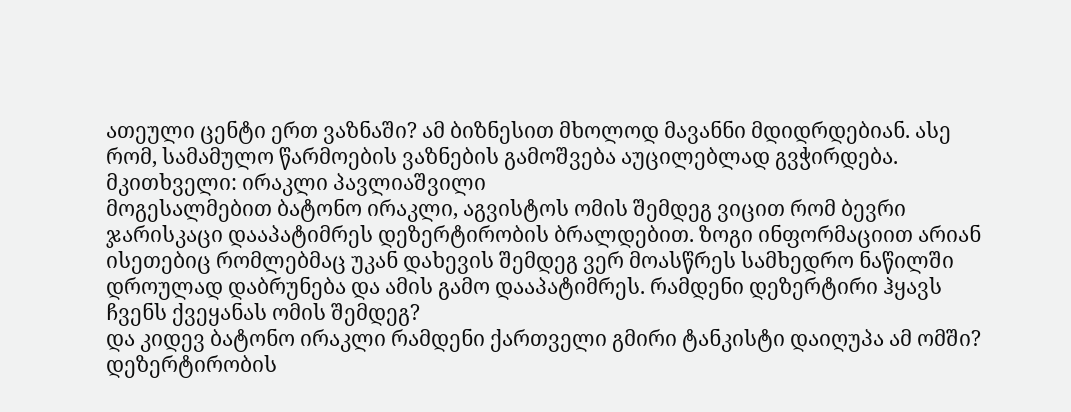ათეული ცენტი ერთ ვაზნაში? ამ ბიზნესით მხოლოდ მავანნი მდიდრდებიან. ასე რომ, სამამულო წარმოების ვაზნების გამოშვება აუცილებლად გვჭირდება.
მკითხველი: ირაკლი პავლიაშვილი
მოგესალმებით ბატონო ირაკლი, აგვისტოს ომის შემდეგ ვიცით რომ ბევრი ჯარისკაცი დააპატიმრეს დეზერტირობის ბრალდებით. ზოგი ინფორმაციით არიან
ისეთებიც რომლებმაც უკან დახევის შემდეგ ვერ მოასწრეს სამხედრო ნაწილში დროულად დაბრუნება და ამის გამო დააპატიმრეს. რამდენი დეზერტირი ჰყავს ჩვენს ქვეყანას ომის შემდეგ?
და კიდევ ბატონო ირაკლი რამდენი ქართველი გმირი ტანკისტი დაიღუპა ამ ომში?
დეზერტირობის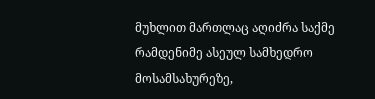მუხლით მართლაც აღიძრა საქმე რამდენიმე ასეულ სამხედრო მოსამსახურეზე,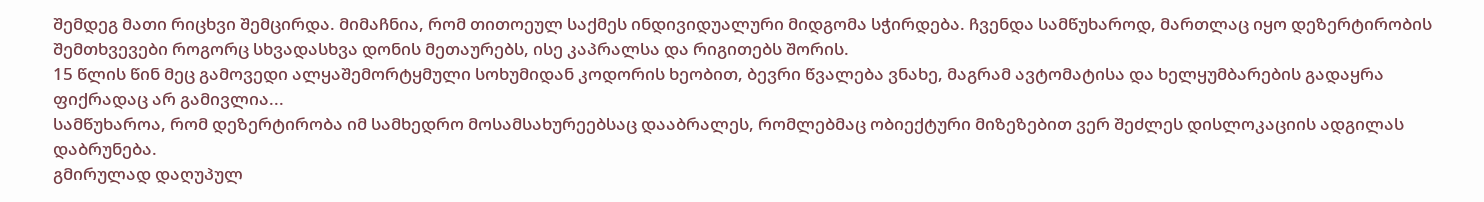შემდეგ მათი რიცხვი შემცირდა. მიმაჩნია, რომ თითოეულ საქმეს ინდივიდუალური მიდგომა სჭირდება. ჩვენდა სამწუხაროდ, მართლაც იყო დეზერტირობის შემთხვევები როგორც სხვადასხვა დონის მეთაურებს, ისე კაპრალსა და რიგითებს შორის.
15 წლის წინ მეც გამოვედი ალყაშემორტყმული სოხუმიდან კოდორის ხეობით, ბევრი წვალება ვნახე, მაგრამ ავტომატისა და ხელყუმბარების გადაყრა ფიქრადაც არ გამივლია...
სამწუხაროა, რომ დეზერტირობა იმ სამხედრო მოსამსახურეებსაც დააბრალეს, რომლებმაც ობიექტური მიზეზებით ვერ შეძლეს დისლოკაციის ადგილას დაბრუნება.
გმირულად დაღუპულ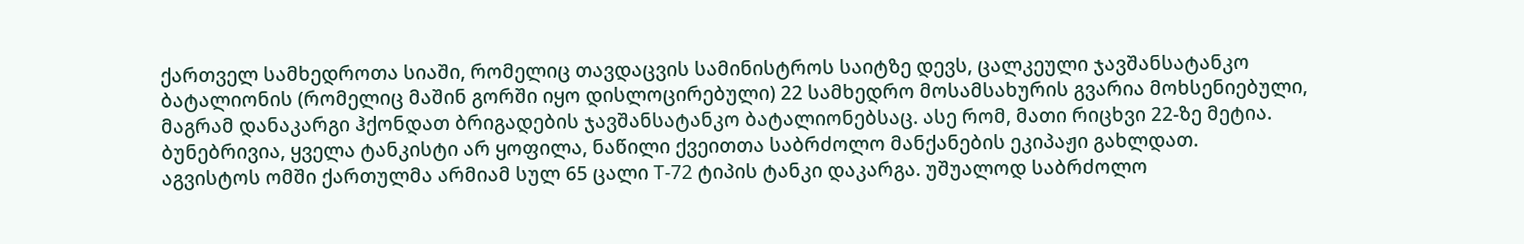ქართველ სამხედროთა სიაში, რომელიც თავდაცვის სამინისტროს საიტზე დევს, ცალკეული ჯავშანსატანკო ბატალიონის (რომელიც მაშინ გორში იყო დისლოცირებული) 22 სამხედრო მოსამსახურის გვარია მოხსენიებული, მაგრამ დანაკარგი ჰქონდათ ბრიგადების ჯავშანსატანკო ბატალიონებსაც. ასე რომ, მათი რიცხვი 22-ზე მეტია.
ბუნებრივია, ყველა ტანკისტი არ ყოფილა, ნაწილი ქვეითთა საბრძოლო მანქანების ეკიპაჟი გახლდათ.
აგვისტოს ომში ქართულმა არმიამ სულ 65 ცალი Т-72 ტიპის ტანკი დაკარგა. უშუალოდ საბრძოლო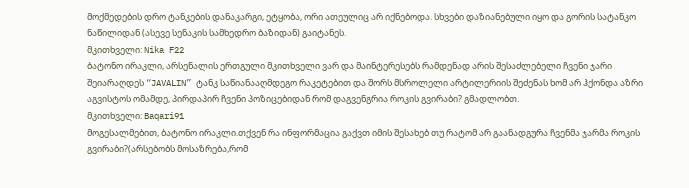მოქმედების დრო ტანკების დანაკარგი, ეტყობა, ორი ათეულიც არ იქნებოდა. სხვები დაზიანებული იყო და გორის სატანკო ნაწილიდან (ასევე სენაკის სამხედრო ბაზიდან) გაიტანეს.
მკითხველი: Nika F22
ბატონო ირაკლი, არსენალის ერთგული მკითხველი ვარ და მაინტერესებს რამდენად არის შესაძლებელი ჩვენი ჯარი შეიარაღდეს “JAVALIN” ტანკ საწიანააღმდეგო რაკეტებით და შორს მსროლელი არტილერიის შეძენას ხომ არ ჰქონდა აზრი აგვისტოს ომამდე, პირდაპირ ჩვენი პოზიცებიდან რომ დაგვენგრია როკის გვირაბი? გმადლობთ.
მკითხველი: Baqari91
მოგესალმებით, ბატონო ირაკლი.თქვენ რა ინფორმაცია გაქვთ იმის შესახებ თუ რატომ არ გაანადგურა ჩვენმა ჯარმა როკის გვირაბი?(არსებობს მოსაზრება,რომ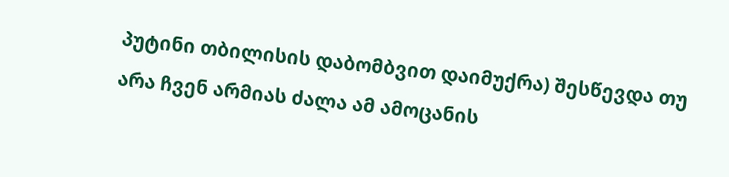პუტინი თბილისის დაბომბვით დაიმუქრა) შესწევდა თუ არა ჩვენ არმიას ძალა ამ ამოცანის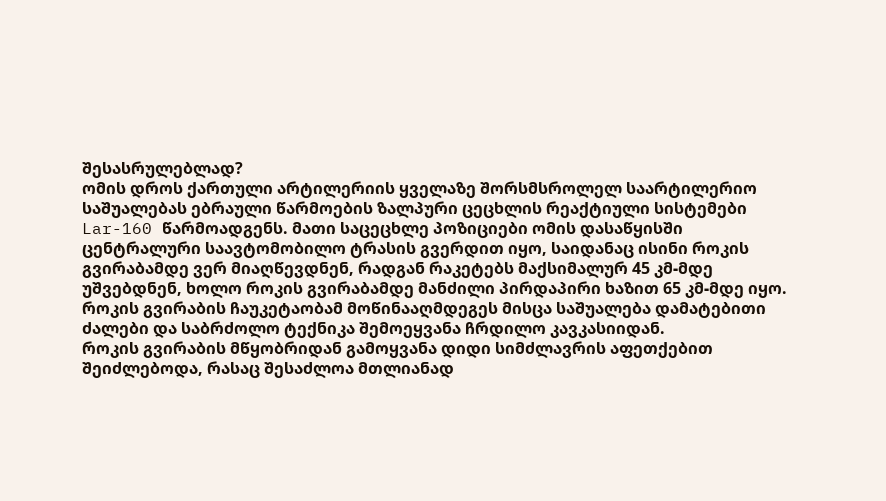შესასრულებლად?
ომის დროს ქართული არტილერიის ყველაზე შორსმსროლელ საარტილერიო საშუალებას ებრაული წარმოების ზალპური ცეცხლის რეაქტიული სისტემები Lar-160 წარმოადგენს. მათი საცეცხლე პოზიციები ომის დასაწყისში ცენტრალური საავტომობილო ტრასის გვერდით იყო, საიდანაც ისინი როკის გვირაბამდე ვერ მიაღწევდნენ, რადგან რაკეტებს მაქსიმალურ 45 კმ-მდე უშვებდნენ, ხოლო როკის გვირაბამდე მანძილი პირდაპირი ხაზით 65 კმ-მდე იყო.
როკის გვირაბის ჩაუკეტაობამ მოწინააღმდეგეს მისცა საშუალება დამატებითი ძალები და საბრძოლო ტექნიკა შემოეყვანა ჩრდილო კავკასიიდან.
როკის გვირაბის მწყობრიდან გამოყვანა დიდი სიმძლავრის აფეთქებით შეიძლებოდა, რასაც შესაძლოა მთლიანად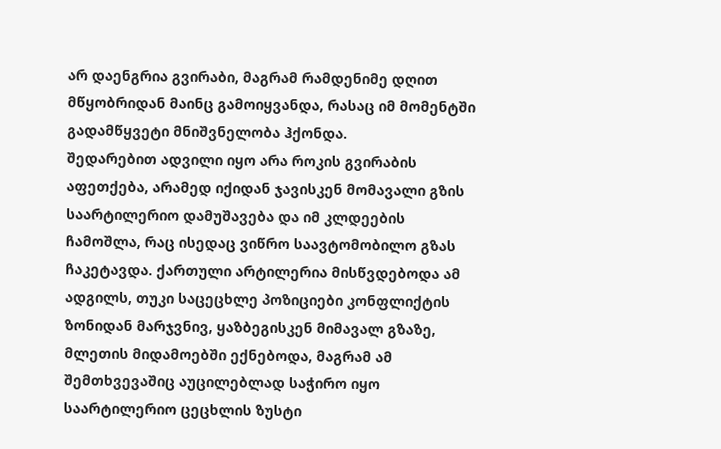არ დაენგრია გვირაბი, მაგრამ რამდენიმე დღით მწყობრიდან მაინც გამოიყვანდა, რასაც იმ მომენტში გადამწყვეტი მნიშვნელობა ჰქონდა.
შედარებით ადვილი იყო არა როკის გვირაბის აფეთქება, არამედ იქიდან ჯავისკენ მომავალი გზის საარტილერიო დამუშავება და იმ კლდეების ჩამოშლა, რაც ისედაც ვიწრო საავტომობილო გზას ჩაკეტავდა. ქართული არტილერია მისწვდებოდა ამ ადგილს, თუკი საცეცხლე პოზიციები კონფლიქტის ზონიდან მარჯვნივ, ყაზბეგისკენ მიმავალ გზაზე, მლეთის მიდამოებში ექნებოდა, მაგრამ ამ შემთხვევაშიც აუცილებლად საჭირო იყო საარტილერიო ცეცხლის ზუსტი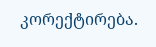კორექტირება.